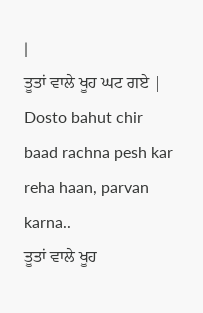|
ਤੂਤਾਂ ਵਾਲੇ ਖੂਹ ਘਟ ਗਏ |
Dosto bahut chir baad rachna pesh kar reha haan, parvan karna..
ਤੂਤਾਂ ਵਾਲੇ ਖੂਹ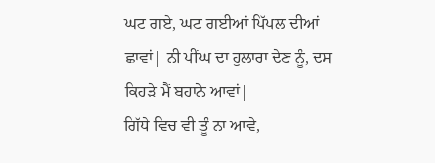ਘਟ ਗਏ, ਘਟ ਗਈਆਂ ਪਿੱਪਲ ਦੀਆਂ ਛਾਵਾਂ| ਨੀ ਪੀਂਘ ਦਾ ਹੁਲਾਰਾ ਦੇਣ ਨੂੰ, ਦਸ ਕਿਹੜੇ ਮੈਂ ਬਹਾਨੇ ਆਵਾਂ|
ਗਿੱਧੇ ਵਿਚ ਵੀ ਤੂੰ ਨਾ ਆਵੇ,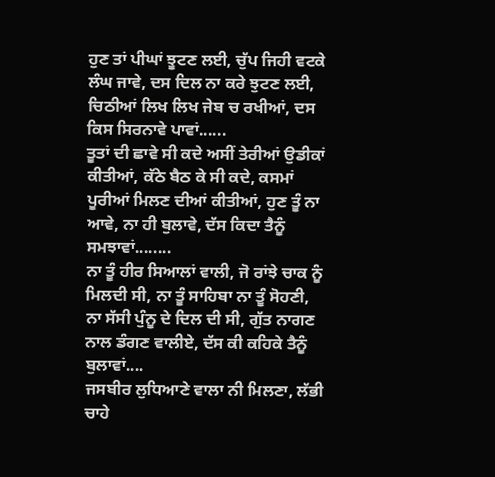ਹੁਣ ਤਾਂ ਪੀਘਾਂ ਝੂਟਣ ਲਈ, ਚੁੱਪ ਜਿਹੀ ਵਟਕੇ ਲੰਘ ਜਾਵੇ, ਦਸ ਦਿਲ ਨਾ ਕਰੇ ਝੁਟਣ ਲਈ, ਚਿਠੀਆਂ ਲਿਖ ਲਿਖ ਜੇਬ ਚ ਰਖੀਆਂ, ਦਸ ਕਿਸ ਸਿਰਨਾਵੇ ਪਾਵਾਂ......
ਤੂਤਾਂ ਦੀ ਛਾਵੇ ਸੀ ਕਦੇ ਅਸੀਂ ਤੇਰੀਆਂ ਉਡੀਕਾਂ ਕੀਤੀਆਂ, ਕੱਠੇ ਬੈਠ ਕੇ ਸੀ ਕਦੇ, ਕਸਮਾਂ ਪੂਰੀਆਂ ਮਿਲਣ ਦੀਆਂ ਕੀਤੀਆਂ, ਹੁਣ ਤੂੰ ਨਾ ਆਵੇ, ਨਾ ਹੀ ਬੁਲਾਵੇ, ਦੱਸ ਕਿਦਾ ਤੈਨੂੰ ਸਮਝਾਵਾਂ........
ਨਾ ਤੂੰ ਹੀਰ ਸਿਆਲਾਂ ਵਾਲੀ, ਜੋ ਰਾਂਝੇ ਚਾਕ ਨੂੰ ਮਿਲਦੀ ਸੀ, ਨਾ ਤੂੰ ਸਾਹਿਬਾ ਨਾ ਤੂੰ ਸੋਹਣੀ, ਨਾ ਸੱਸੀ ਪੁੰਨੂ ਦੇ ਦਿਲ ਦੀ ਸੀ, ਗੁੱਤ ਨਾਗਣ ਨਾਲ ਡੰਗਣ ਵਾਲੀਏ, ਦੱਸ ਕੀ ਕਹਿਕੇ ਤੈਨੂੰ ਬੁਲਾਵਾਂ....
ਜਸਬੀਰ ਲੁਧਿਆਣੇ ਵਾਲਾ ਨੀ ਮਿਲਣਾ, ਲੱਭੀ ਚਾਹੇ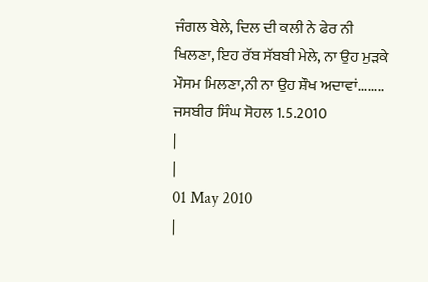ਜੰਗਲ ਬੇਲੇ, ਦਿਲ ਦੀ ਕਲੀ ਨੇ ਫੇਰ ਨੀ ਖਿਲਣਾ, ਇਹ ਰੱਬ ਸੱਬਬੀ ਮੇਲੇ, ਨਾ ਉਹ ਮੁੜਕੇ ਮੌਸਮ ਮਿਲਣਾ,ਨੀ ਨਾ ਉਹ ਸ਼ੌਖ ਅਦਾਵਾਂ........
ਜਸਬੀਰ ਸਿੰਘ ਸੋਹਲ 1.5.2010
|
|
01 May 2010
|